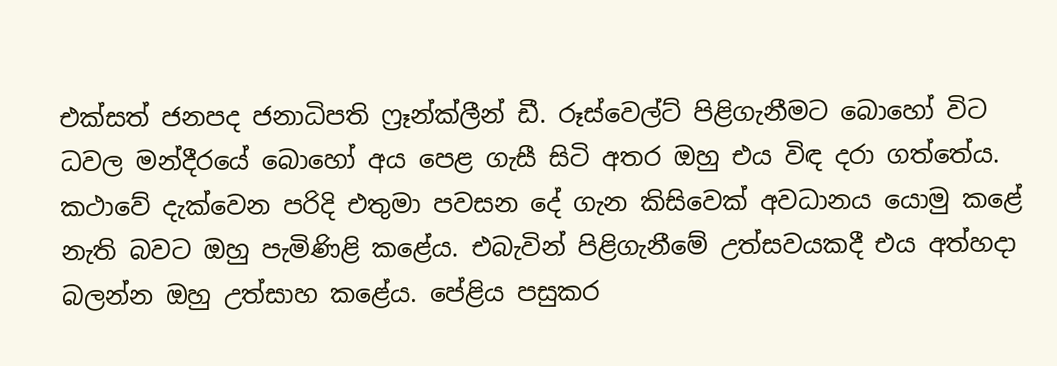එක්සත් ජනපද ජනාධිපති ෆ්‍රෑන්ක්ලීන් ඩී. රූස්වෙල්ට් පිළිගැනීමට බොහෝ විට ධවල මන්දීරයේ බොහෝ අය පෙළ ගැසී සිටි අතර ඔහු එය විඳ දරා ගත්තේය. කථාවේ දැක්වෙන පරිදි එතුමා පවසන දේ ගැන කිසිවෙක් අවධානය යොමු කළේ නැති බවට ඔහු පැමිණිළි කළේය. එබැවින් පිළිගැනීමේ උත්සවයකදී එය අත්හදා බලන්න ඔහු උත්සාහ කළේය. පේළිය පසුකර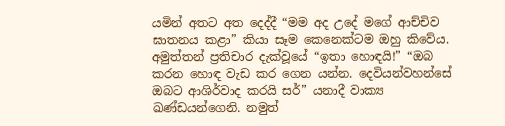යමින් අතට අත දෙද්දී “මම අද උදේ මගේ ආච්චිව ඝාතනය කළා” කියා සෑම කෙනෙක්ටම ඔහු කිවේය. අමුත්තන් ප්‍රතිචාර දැක්වූයේ “ඉතා හොඳයි!” “ඔබ කරන හොඳ වැඩ කර ගෙන යන්න. දෙවියන්වහන්සේ ඔබට ආශිර්වාද කරයි සර්” යනාදී වාක්‍ය ඛණ්ඩයන්ගෙනි. නමුත්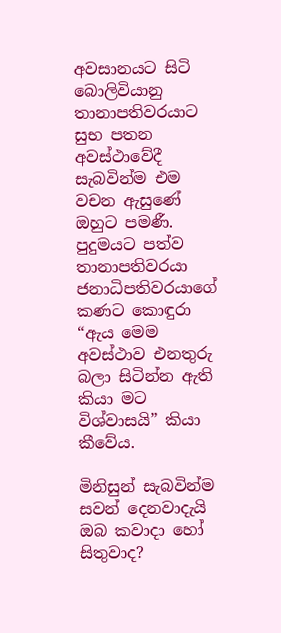අවසානයට සිටි බොලිවියානු තානාපතිවරයාට සුභ පතන අවස්ථාවේදී සැබවින්ම එම වචන ඇසුණේ ඔහුට පමණී. පුදුමයට පත්ව තානාපතිවරයා ජනාධිපතිවරයාගේ කණට කොඳුරා “ඇය මෙම අවස්ථාව එනතුරු බලා සිටින්න ඇති කියා මට විශ්වාසයි” කියා කීවේය.

මිනිසුන් සැබවින්ම සවන් දෙනවාදැයි ඔබ කවාදා හෝ සිතුවාද?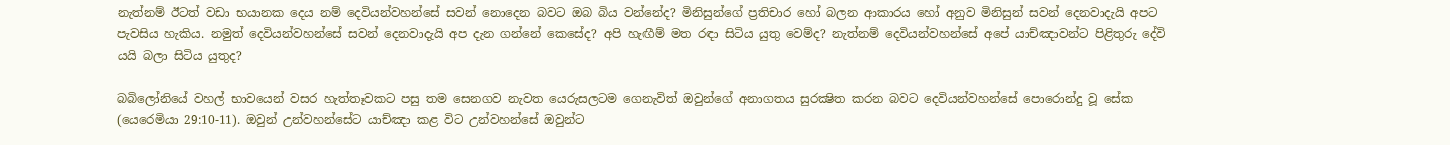නැත්නම් ඊටත් වඩා භයානක දෙය නම් දෙවියන්වහන්සේ සවන් නොදෙන බවට ඔබ බිය වන්නේද? මිනිසුන්ගේ ප්‍රතිචාර හෝ බලන ආකාරය හෝ අනුව මිනිසුන් සවන් දෙනවාදැයි අපට පැවසිය හැකිය. නමුත් දෙවියන්වහන්සේ සවන් දෙනවාදැයි අප දැන ගන්නේ කෙසේද? අපි හැඟීම් මත රඳා සිටිය යුතු වෙම්ද? නැත්නම් දෙවියන්වහන්සේ අපේ යාච්ඤාවන්ට පිළිතුරු දේවි යයි බලා සිටිය යුතුද?

බබිලෝනියේ වහල් භාවයෙන් වසර හැත්තෑවකට පසු තම සෙනගව නැවත යෙරුසලටම ගෙනැවිත් ඔවුන්ගේ අනාගතය සුරක්‍ෂිත කරන බවට දෙවියන්වහන්සේ පොරොන්දු වූ සේක (යෙරෙමියා 29:10-11). ඔවුන් උන්වහන්සේට යාච්ඤා කළ විට උන්වහන්සේ ඔවුන්ට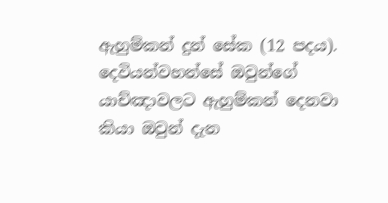ඇහුම්කන් දුන් සේක (12 පදය). දෙවියන්වහන්සේ ඔවුන්ගේ යාච්ඤාවලට ඇහුම්කන් දෙනවා කියා ඔවුන් දැන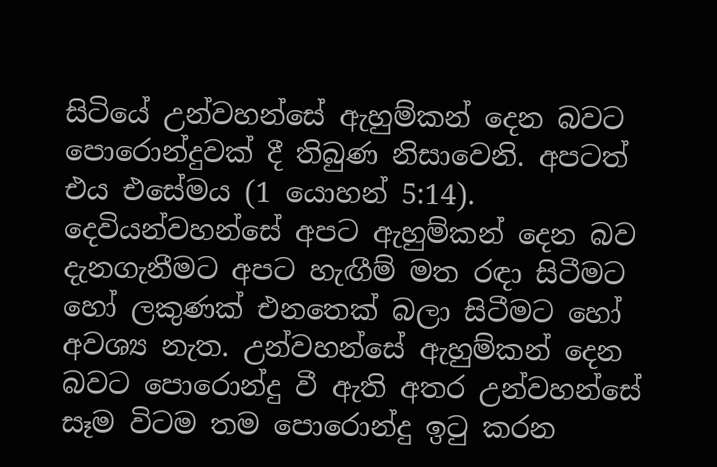සිටියේ උන්වහන්සේ ඇහුම්කන් දෙන බවට පොරොන්දුවක් දී තිබුණ නිසාවෙනි. අපටත් එය එසේමය (1 යොහන් 5:14). දෙවියන්වහන්සේ අපට ඇහුම්කන් දෙන බව දැනගැනීමට අපට හැඟීම් මත රඳා සිටීමට හෝ ලකුණක් එනතෙක් බලා සිටීමට හෝ අවශ්‍ය නැත. උන්වහන්සේ ඇහුම්කන් දෙන බවට පොරොන්දු වී ඇති අතර උන්වහන්සේ සෑම විටම තම පොරොන්දු ඉටු කරන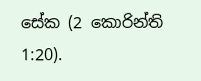සේක (2 කොරින්ති 1:20).